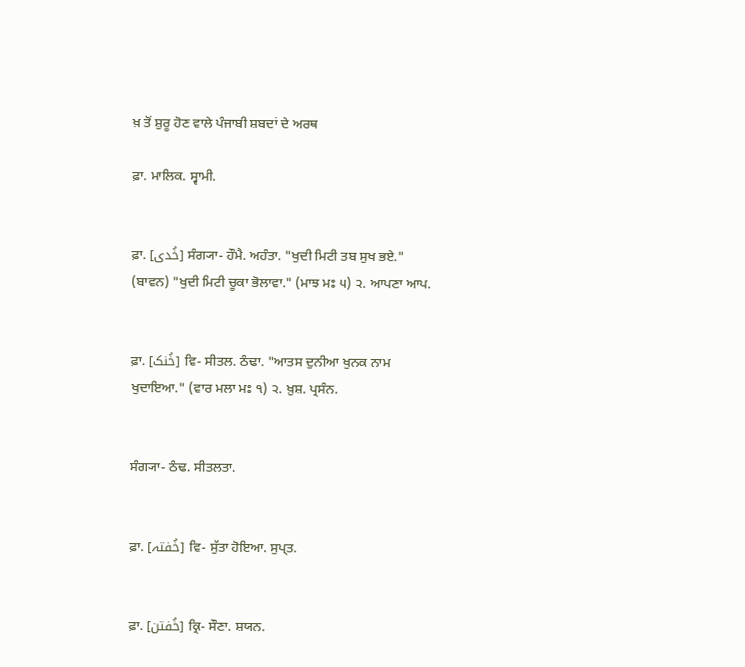ਖ਼ ਤੋਂ ਸ਼ੁਰੂ ਹੋਣ ਵਾਲੇ ਪੰਜਾਬੀ ਸ਼ਬਦਾਂ ਦੇ ਅਰਥ

ਫ਼ਾ. ਮਾਲਿਕ. ਸ੍ਵਾਮੀ.


ਫ਼ਾ. [خُدی] ਸੰਗ੍ਯਾ- ਹੌਮੈ. ਅਹੰਤਾ. "ਖੁਦੀ ਮਿਟੀ ਤਬ ਸੁਖ ਭਏ." (ਬਾਵਨ) "ਖੁਦੀ ਮਿਟੀ ਚੂਕਾ ਭੋਲਾਵਾ." (ਮਾਝ ਮਃ ੫) ੨. ਆਪਣਾ ਆਪ.


ਫ਼ਾ. [خُنک] ਵਿ- ਸੀਤਲ. ਠੰਢਾ. "ਆਤਸ ਦੁਨੀਆ ਖੁਨਕ ਨਾਮ ਖੁਦਾਇਆ." (ਵਾਰ ਮਲਾ ਮਃ ੧) ੨. ਖ਼ੁਸ਼. ਪ੍ਰਸੰਨ.


ਸੰਗ੍ਯਾ- ਠੰਢ. ਸੀਤਲਤਾ.


ਫ਼ਾ. [خُفتہ] ਵਿ- ਸੁੱਤਾ ਹੋਇਆ. ਸੁਪ੍ਤ.


ਫ਼ਾ. [خُفتن] ਕ੍ਰਿ- ਸੌਣਾ. ਸ਼ਯਨ.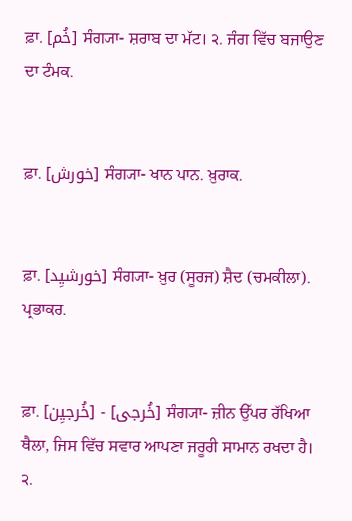ਫ਼ਾ. [خُم] ਸੰਗ੍ਯਾ- ਸ਼ਰਾਬ ਦਾ ਮੱਟ। ੨. ਜੰਗ ਵਿੱਚ ਬਜਾਉਣ ਦਾ ਟੰਮਕ.


ਫ਼ਾ. [خورش] ਸੰਗ੍ਯਾ- ਖਾਨ ਪਾਨ. ਖ਼ੁਰਾਕ.


ਫ਼ਾ. [خورشیِد] ਸੰਗ੍ਯਾ- ਖ਼ੁਰ (ਸੂਰਜ) ਸ਼ੈਦ (ਚਮਕੀਲਾ). ਪ੍ਰਭਾਕਰ.


ਫ਼ਾ. [خُرجیِن] - [خُرجی] ਸੰਗ੍ਯਾ- ਜ਼ੀਨ ਉੱਪਰ ਰੱਖਿਆ ਥੈਲਾ, ਜਿਸ ਵਿੱਚ ਸਵਾਰ ਆਪਣਾ ਜਰੂਰੀ ਸਾਮਾਨ ਰਖਦਾ ਹੈ। ੨.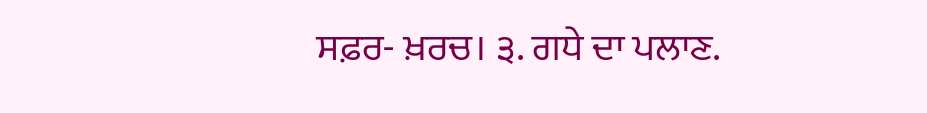ਸਫ਼ਰ- ਖ਼ਰਚ। ੩. ਗਧੇ ਦਾ ਪਲਾਣ.